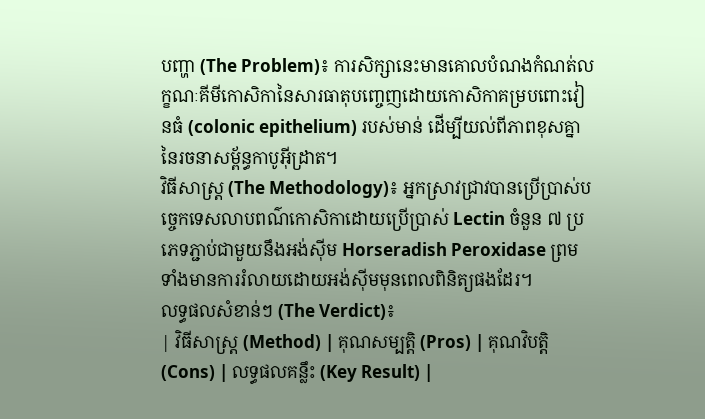បញ្ហា (The Problem)៖ ការសិក្សានេះមានគោលបំណងកំណត់លក្ខណៈគីមីកោសិកានៃសារធាតុបញ្ចេញដោយកោសិកាគម្របពោះវៀនធំ (colonic epithelium) របស់មាន់ ដើម្បីយល់ពីភាពខុសគ្នានៃរចនាសម្ព័ន្ធកាបូអ៊ីដ្រាត។
វិធីសាស្ត្រ (The Methodology)៖ អ្នកស្រាវជ្រាវបានប្រើប្រាស់បច្ចេកទេសលាបពណ៌កោសិកាដោយប្រើប្រាស់ Lectin ចំនួន ៧ ប្រភេទភ្ជាប់ជាមួយនឹងអង់ស៊ីម Horseradish Peroxidase ព្រមទាំងមានការរំលាយដោយអង់ស៊ីមមុនពេលពិនិត្យផងដែរ។
លទ្ធផលសំខាន់ៗ (The Verdict)៖
| វិធីសាស្ត្រ (Method) | គុណសម្បត្តិ (Pros) | គុណវិបត្តិ (Cons) | លទ្ធផលគន្លឹះ (Key Result) |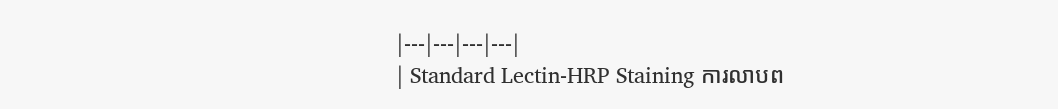|---|---|---|---|
| Standard Lectin-HRP Staining ការលាបព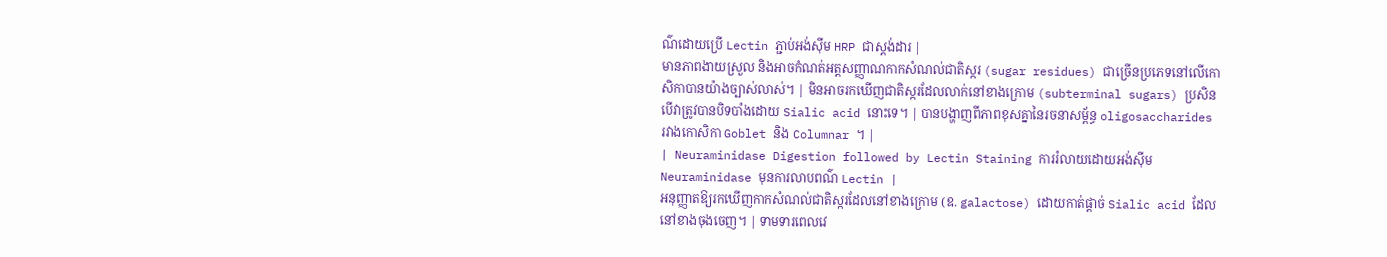ណ៌ដោយប្រើ Lectin ភ្ជាប់អង់ស៊ីម HRP ជាស្តង់ដារ |
មានភាពងាយស្រួល និងអាចកំណត់អត្តសញ្ញាណកាកសំណល់ជាតិស្ករ (sugar residues) ជាច្រើនប្រភេទនៅលើកោសិកាបានយ៉ាងច្បាស់លាស់។ | មិនអាចរកឃើញជាតិស្ករដែលលាក់នៅខាងក្រោម (subterminal sugars) ប្រសិនបើវាត្រូវបានបិទបាំងដោយ Sialic acid នោះទេ។ | បានបង្ហាញពីភាពខុសគ្នានៃរចនាសម្ព័ន្ធ oligosaccharides រវាងកោសិកា Goblet និង Columnar ។ |
| Neuraminidase Digestion followed by Lectin Staining ការរំលាយដោយអង់ស៊ីម Neuraminidase មុនការលាបពណ៌ Lectin |
អនុញ្ញាតឱ្យរកឃើញកាកសំណល់ជាតិស្ករដែលនៅខាងក្រោម (ឧ. galactose) ដោយកាត់ផ្តាច់ Sialic acid ដែលនៅខាងចុងចេញ។ | ទាមទារពេលវេ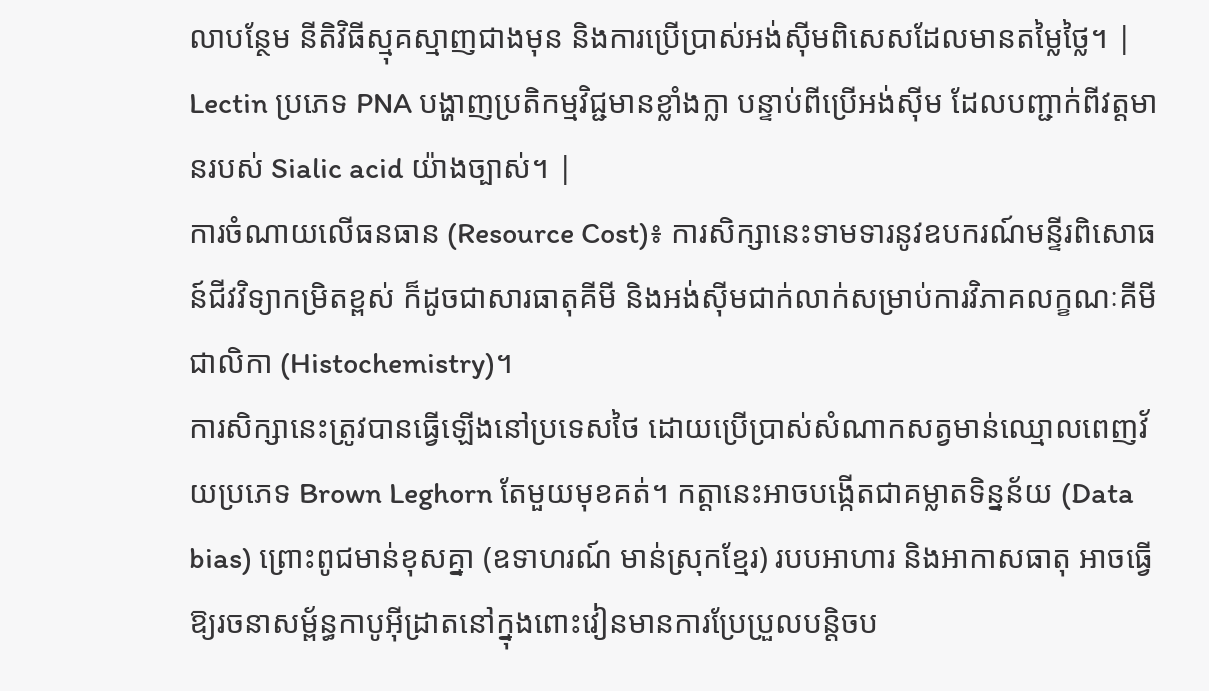លាបន្ថែម នីតិវិធីស្មុគស្មាញជាងមុន និងការប្រើប្រាស់អង់ស៊ីមពិសេសដែលមានតម្លៃថ្លៃ។ | Lectin ប្រភេទ PNA បង្ហាញប្រតិកម្មវិជ្ជមានខ្លាំងក្លា បន្ទាប់ពីប្រើអង់ស៊ីម ដែលបញ្ជាក់ពីវត្តមានរបស់ Sialic acid យ៉ាងច្បាស់។ |
ការចំណាយលើធនធាន (Resource Cost)៖ ការសិក្សានេះទាមទារនូវឧបករណ៍មន្ទីរពិសោធន៍ជីវវិទ្យាកម្រិតខ្ពស់ ក៏ដូចជាសារធាតុគីមី និងអង់ស៊ីមជាក់លាក់សម្រាប់ការវិភាគលក្ខណៈគីមីជាលិកា (Histochemistry)។
ការសិក្សានេះត្រូវបានធ្វើឡើងនៅប្រទេសថៃ ដោយប្រើប្រាស់សំណាកសត្វមាន់ឈ្មោលពេញវ័យប្រភេទ Brown Leghorn តែមួយមុខគត់។ កត្តានេះអាចបង្កើតជាគម្លាតទិន្នន័យ (Data bias) ព្រោះពូជមាន់ខុសគ្នា (ឧទាហរណ៍ មាន់ស្រុកខ្មែរ) របបអាហារ និងអាកាសធាតុ អាចធ្វើឱ្យរចនាសម្ព័ន្ធកាបូអ៊ីដ្រាតនៅក្នុងពោះវៀនមានការប្រែប្រួលបន្តិចប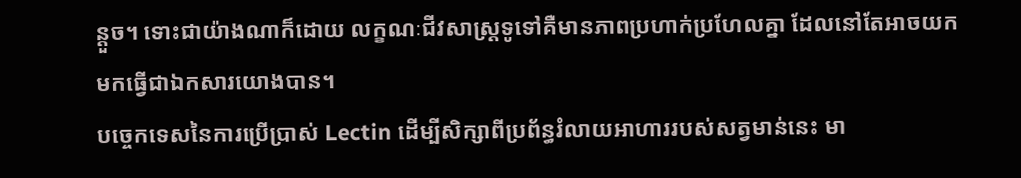ន្តួច។ ទោះជាយ៉ាងណាក៏ដោយ លក្ខណៈជីវសាស្ត្រទូទៅគឺមានភាពប្រហាក់ប្រហែលគ្នា ដែលនៅតែអាចយកមកធ្វើជាឯកសារយោងបាន។
បច្ចេកទេសនៃការប្រើប្រាស់ Lectin ដើម្បីសិក្សាពីប្រព័ន្ធរំលាយអាហាររបស់សត្វមាន់នេះ មា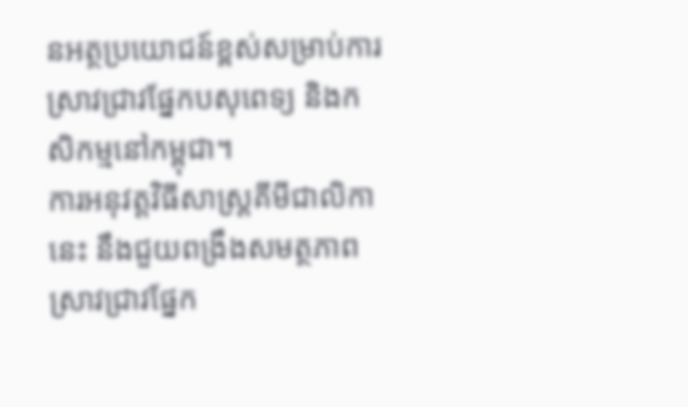នអត្ថប្រយោជន៍ខ្ពស់សម្រាប់ការស្រាវជ្រាវផ្នែកបសុពេទ្យ និងកសិកម្មនៅកម្ពុជា។
ការអនុវត្តវិធីសាស្ត្រគីមីជាលិកានេះ នឹងជួយពង្រឹងសមត្ថភាពស្រាវជ្រាវផ្នែក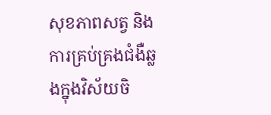សុខភាពសត្វ និងការគ្រប់គ្រងជំងឺឆ្លងក្នុងវិស័យចិ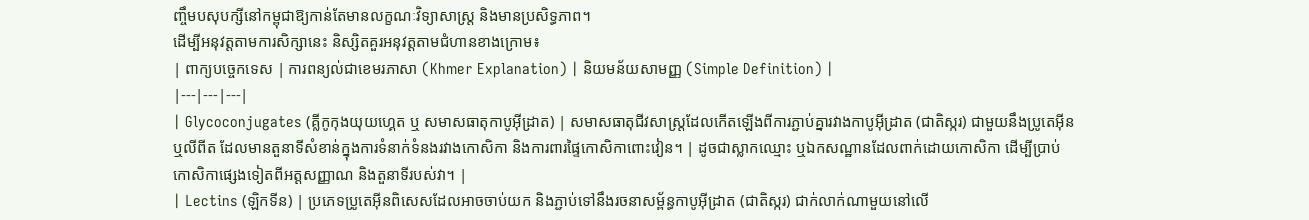ញ្ចឹមបសុបក្សីនៅកម្ពុជាឱ្យកាន់តែមានលក្ខណៈវិទ្យាសាស្ត្រ និងមានប្រសិទ្ធភាព។
ដើម្បីអនុវត្តតាមការសិក្សានេះ និស្សិតគួរអនុវត្តតាមជំហានខាងក្រោម៖
| ពាក្យបច្ចេកទេស | ការពន្យល់ជាខេមរភាសា (Khmer Explanation) | និយមន័យសាមញ្ញ (Simple Definition) |
|---|---|---|
| Glycoconjugates (គ្លីកូកុងយុយហ្គេត ឬ សមាសធាតុកាបូអ៊ីដ្រាត) | សមាសធាតុជីវសាស្រ្តដែលកើតឡើងពីការភ្ជាប់គ្នារវាងកាបូអ៊ីដ្រាត (ជាតិស្ករ) ជាមួយនឹងប្រូតេអ៊ីន ឬលីពីត ដែលមានតួនាទីសំខាន់ក្នុងការទំនាក់ទំនងរវាងកោសិកា និងការពារផ្ទៃកោសិកាពោះវៀន។ | ដូចជាស្លាកឈ្មោះ ឬឯកសណ្ឋានដែលពាក់ដោយកោសិកា ដើម្បីប្រាប់កោសិកាផ្សេងទៀតពីអត្តសញ្ញាណ និងតួនាទីរបស់វា។ |
| Lectins (ឡិកទីន) | ប្រភេទប្រូតេអ៊ីនពិសេសដែលអាចចាប់យក និងភ្ជាប់ទៅនឹងរចនាសម្ព័ន្ធកាបូអ៊ីដ្រាត (ជាតិស្ករ) ជាក់លាក់ណាមួយនៅលើ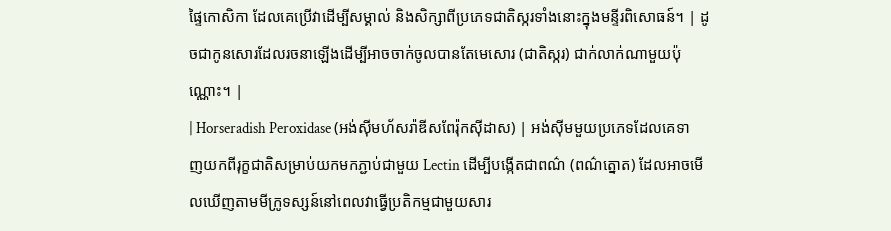ផ្ទៃកោសិកា ដែលគេប្រើវាដើម្បីសម្គាល់ និងសិក្សាពីប្រភេទជាតិស្ករទាំងនោះក្នុងមន្ទីរពិសោធន៍។ | ដូចជាកូនសោរដែលរចនាឡើងដើម្បីអាចចាក់ចូលបានតែមេសោរ (ជាតិស្ករ) ជាក់លាក់ណាមួយប៉ុណ្ណោះ។ |
| Horseradish Peroxidase (អង់ស៊ីមហ័សរ៉ាឌីសពែរ៉ុកស៊ីដាស) | អង់ស៊ីមមួយប្រភេទដែលគេទាញយកពីរុក្ខជាតិសម្រាប់យកមកភ្ជាប់ជាមួយ Lectin ដើម្បីបង្កើតជាពណ៌ (ពណ៌ត្នោត) ដែលអាចមើលឃើញតាមមីក្រូទស្សន៍នៅពេលវាធ្វើប្រតិកម្មជាមួយសារ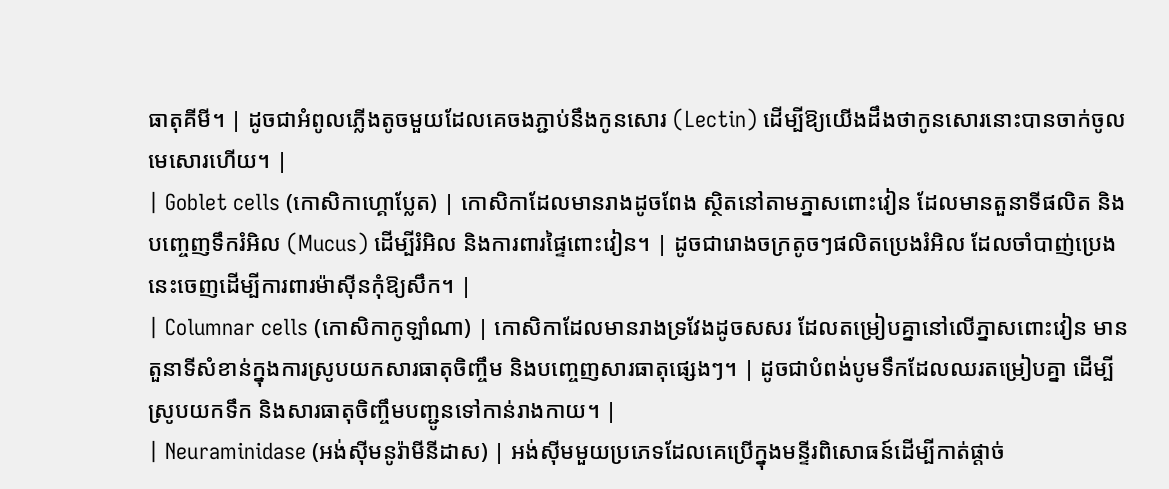ធាតុគីមី។ | ដូចជាអំពូលភ្លើងតូចមួយដែលគេចងភ្ជាប់នឹងកូនសោរ (Lectin) ដើម្បីឱ្យយើងដឹងថាកូនសោរនោះបានចាក់ចូលមេសោរហើយ។ |
| Goblet cells (កោសិកាហ្គោប្លែត) | កោសិកាដែលមានរាងដូចពែង ស្ថិតនៅតាមភ្នាសពោះវៀន ដែលមានតួនាទីផលិត និងបញ្ចេញទឹករំអិល (Mucus) ដើម្បីរំអិល និងការពារផ្ទៃពោះវៀន។ | ដូចជារោងចក្រតូចៗផលិតប្រេងរំអិល ដែលចាំបាញ់ប្រេងនេះចេញដើម្បីការពារម៉ាស៊ីនកុំឱ្យសឹក។ |
| Columnar cells (កោសិកាកូឡាំណា) | កោសិកាដែលមានរាងទ្រវែងដូចសសរ ដែលតម្រៀបគ្នានៅលើភ្នាសពោះវៀន មានតួនាទីសំខាន់ក្នុងការស្រូបយកសារធាតុចិញ្ចឹម និងបញ្ចេញសារធាតុផ្សេងៗ។ | ដូចជាបំពង់បូមទឹកដែលឈរតម្រៀបគ្នា ដើម្បីស្រូបយកទឹក និងសារធាតុចិញ្ចឹមបញ្ជូនទៅកាន់រាងកាយ។ |
| Neuraminidase (អង់ស៊ីមនូរ៉ាមីនីដាស) | អង់ស៊ីមមួយប្រភេទដែលគេប្រើក្នុងមន្ទីរពិសោធន៍ដើម្បីកាត់ផ្តាច់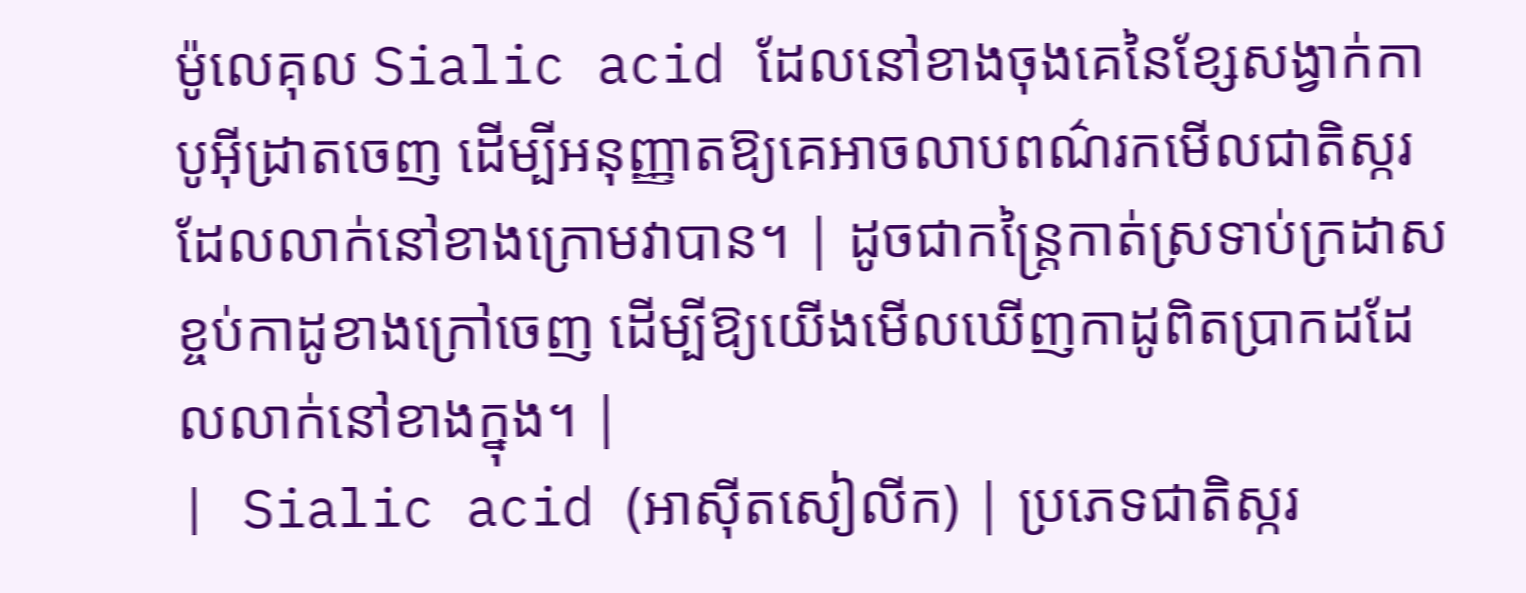ម៉ូលេគុល Sialic acid ដែលនៅខាងចុងគេនៃខ្សែសង្វាក់កាបូអ៊ីដ្រាតចេញ ដើម្បីអនុញ្ញាតឱ្យគេអាចលាបពណ៌រកមើលជាតិស្ករដែលលាក់នៅខាងក្រោមវាបាន។ | ដូចជាកន្ត្រៃកាត់ស្រទាប់ក្រដាសខ្ចប់កាដូខាងក្រៅចេញ ដើម្បីឱ្យយើងមើលឃើញកាដូពិតប្រាកដដែលលាក់នៅខាងក្នុង។ |
| Sialic acid (អាស៊ីតសៀលីក) | ប្រភេទជាតិស្ករ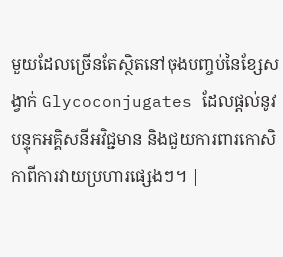មួយដែលច្រើនតែស្ថិតនៅចុងបញ្ចប់នៃខ្សែសង្វាក់ Glycoconjugates ដែលផ្តល់នូវបន្ទុកអគ្គិសនីអវិជ្ជមាន និងជួយការពារកោសិកាពីការវាយប្រហារផ្សេងៗ។ |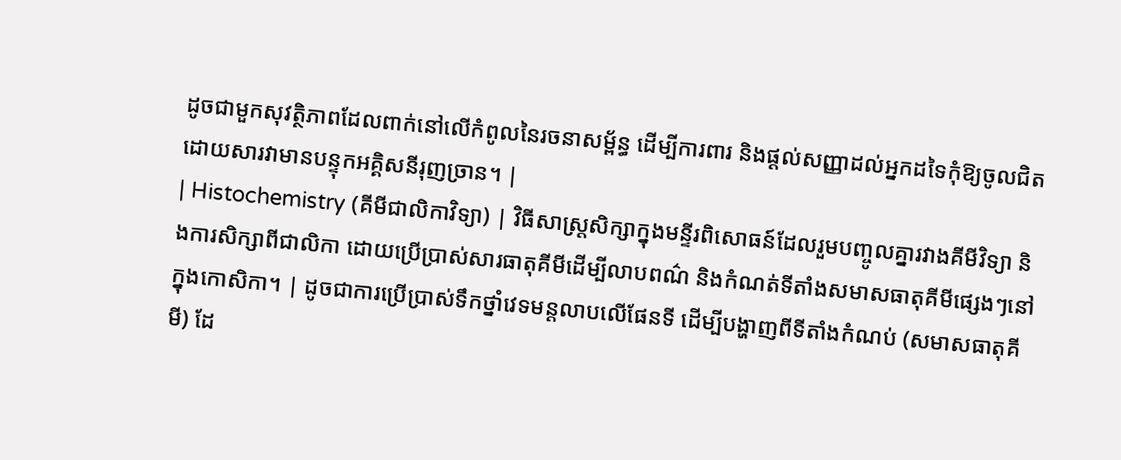ដូចជាមួកសុវត្ថិភាពដែលពាក់នៅលើកំពូលនៃរចនាសម្ព័ន្ធ ដើម្បីការពារ និងផ្តល់សញ្ញាដល់អ្នកដទៃកុំឱ្យចូលជិតដោយសារវាមានបន្ទុកអគ្គិសនីរុញច្រាន។ |
| Histochemistry (គីមីជាលិកាវិទ្យា) | វិធីសាស្ត្រសិក្សាក្នុងមន្ទីរពិសោធន៍ដែលរួមបញ្ចូលគ្នារវាងគីមីវិទ្យា និងការសិក្សាពីជាលិកា ដោយប្រើប្រាស់សារធាតុគីមីដើម្បីលាបពណ៌ និងកំណត់ទីតាំងសមាសធាតុគីមីផ្សេងៗនៅក្នុងកោសិកា។ | ដូចជាការប្រើប្រាស់ទឹកថ្នាំវេទមន្តលាបលើផែនទី ដើម្បីបង្ហាញពីទីតាំងកំណប់ (សមាសធាតុគីមី) ដែ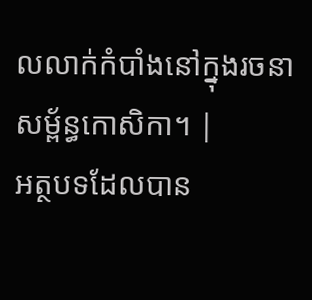លលាក់កំបាំងនៅក្នុងរចនាសម្ព័ន្ធកោសិកា។ |
អត្ថបទដែលបាន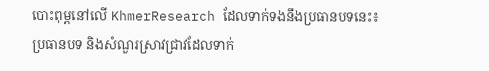បោះពុម្ពនៅលើ KhmerResearch ដែលទាក់ទងនឹងប្រធានបទនេះ៖
ប្រធានបទ និងសំណួរស្រាវជ្រាវដែលទាក់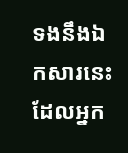ទងនឹងឯកសារនេះ ដែលអ្នក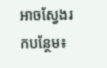អាចស្វែងរកបន្ថែម៖